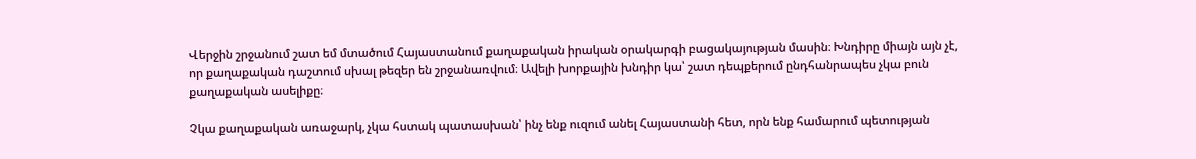Վերջին շրջանում շատ եմ մտածում Հայաստանում քաղաքական իրական օրակարգի բացակայության մասին։ Խնդիրը միայն այն չէ, որ քաղաքական դաշտում սխալ թեզեր են շրջանառվում։ Ավելի խորքային խնդիր կա՝ շատ դեպքերում ընդհանրապես չկա բուն քաղաքական ասելիքը։

Չկա քաղաքական առաջարկ, չկա հստակ պատասխան՝ ինչ ենք ուզում անել Հայաստանի հետ, որն ենք համարում պետության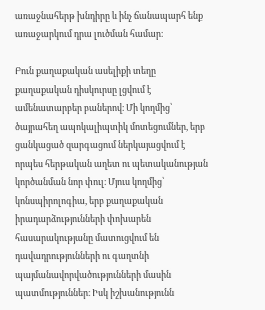առաջնահերթ խնդիրը և ինչ ճանապարհ ենք առաջարկում դրա լուծման համար։

Բուն քաղաքական ասելիքի տեղը քաղաքական դիսկուրսը լցվում է ամենատարբեր բաներով։ Մի կողմից՝ ծայրահեղ ապոկալիպտիկ մոտեցումներ, երբ ցանկացած զարգացում ներկայացվում է որպես հերթական աղետ ու պետականության կործանման նոր փուլ։ Մյուս կողմից՝ կոնսպիրոլոգիա, երբ քաղաքական իրադարձությունների փոխարեն հասարակությանը մատուցվում են դավադրությունների ու գաղտնի պայմանավորվածությունների մասին պատմություններ։ Իսկ իշխանությունն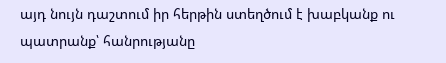այդ նույն դաշտում իր հերթին ստեղծում է խաբկանք ու պատրանք՝ հանրությանը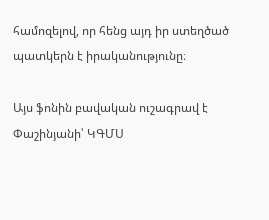համոզելով, որ հենց այդ իր ստեղծած պատկերն է իրականությունը։

Այս ֆոնին բավական ուշագրավ է Փաշինյանի՝ ԿԳՄՍ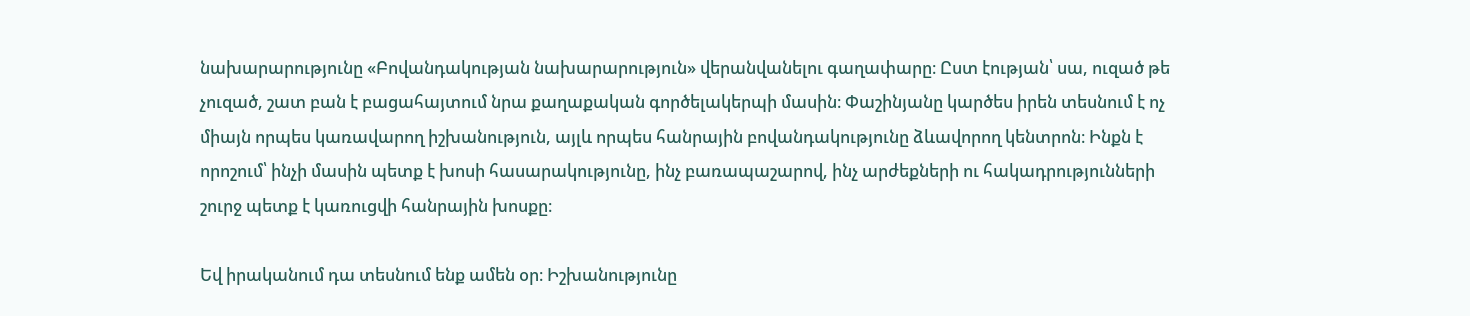նախարարությունը «Բովանդակության նախարարություն» վերանվանելու գաղափարը։ Ըստ էության՝ սա, ուզած թե չուզած, շատ բան է բացահայտում նրա քաղաքական գործելակերպի մասին։ Փաշինյանը կարծես իրեն տեսնում է ոչ միայն որպես կառավարող իշխանություն, այլև որպես հանրային բովանդակությունը ձևավորող կենտրոն։ Ինքն է որոշում՝ ինչի մասին պետք է խոսի հասարակությունը, ինչ բառապաշարով, ինչ արժեքների ու հակադրությունների շուրջ պետք է կառուցվի հանրային խոսքը։

Եվ իրականում դա տեսնում ենք ամեն օր։ Իշխանությունը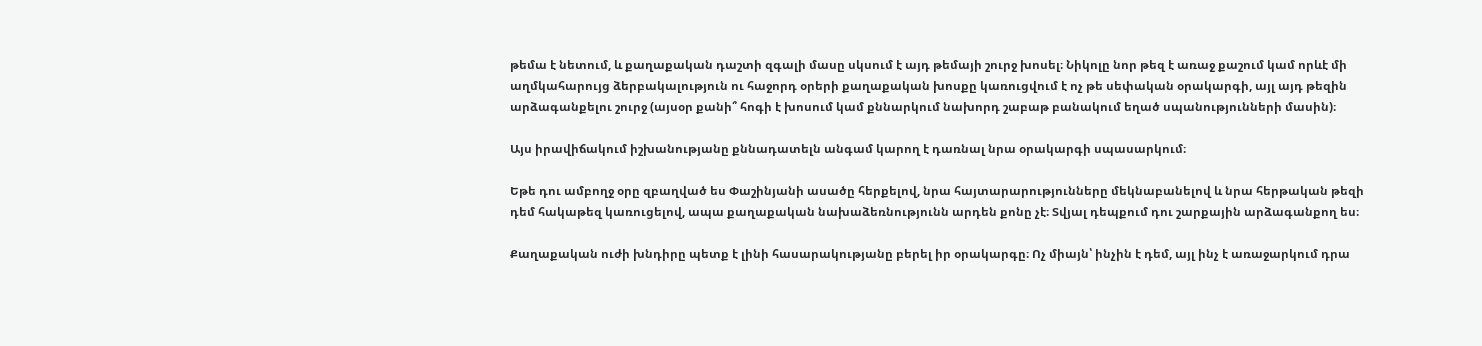թեմա է նետում, և քաղաքական դաշտի զգալի մասը սկսում է այդ թեմայի շուրջ խոսել։ Նիկոլը նոր թեզ է առաջ քաշում կամ որևէ մի աղմկահարույց ձերբակալություն ու հաջորդ օրերի քաղաքական խոսքը կառուցվում է ոչ թե սեփական օրակարգի, այլ այդ թեզին արձագանքելու շուրջ (այսօր քանի՞ հոգի է խոսում կամ քննարկում նախորդ շաբաթ բանակում եղած սպանությունների մասին)։

Այս իրավիճակում իշխանությանը քննադատելն անգամ կարող է դառնալ նրա օրակարգի սպասարկում։

Եթե դու ամբողջ օրը զբաղված ես Փաշինյանի ասածը հերքելով, նրա հայտարարությունները մեկնաբանելով և նրա հերթական թեզի դեմ հակաթեզ կառուցելով, ապա քաղաքական նախաձեռնությունն արդեն քոնը չէ։ Տվյալ դեպքում դու շարքային արձագանքող ես։

Քաղաքական ուժի խնդիրը պետք է լինի հասարակությանը բերել իր օրակարգը։ Ոչ միայն՝ ինչին է դեմ, այլ ինչ է առաջարկում դրա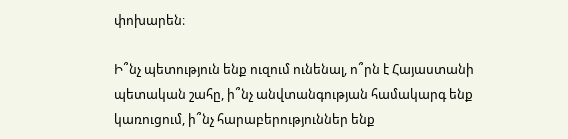փոխարեն։

Ի՞նչ պետություն ենք ուզում ունենալ, ո՞րն է Հայաստանի պետական շահը, ի՞նչ անվտանգության համակարգ ենք կառուցում, ի՞նչ հարաբերություններ ենք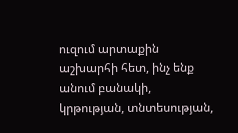ուզում արտաքին աշխարհի հետ, ինչ ենք անում բանակի, կրթության, տնտեսության,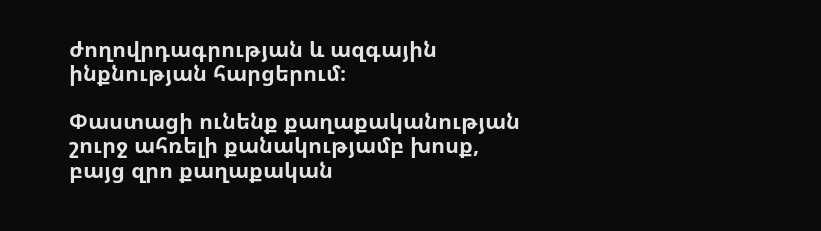ժողովրդագրության և ազգային ինքնության հարցերում։

Փաստացի ունենք քաղաքականության շուրջ ահռելի քանակությամբ խոսք, բայց զրո քաղաքական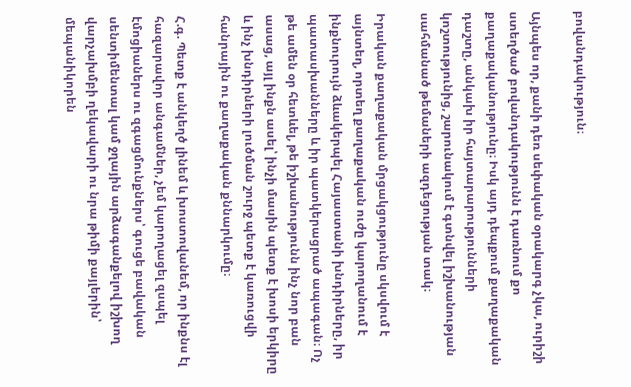բովանդակություն։

Այնպես որ, քանի դեռ սեփական օրակարգ չկա, ուրիշի ստեղծած բովանդակությունն է դառնում քո քաղաքականությունը։ Իսկ այդ դեպքում քաղաքական դաշտը, անկախ իր հայտարարությունների կոշտությունից, շարունակում է գտնվել իշխանության սահմանած թեմաների ազդեցության տակ։

Իրական քաղաքական մրցակցությունը սկսվում է այնտեղ, որտեղ քաղաքական ուժը կարողանում է ինքնուրույն ձևակերպել Հայաստանի խնդիրները, իր պատասխանները և իր պատկերացրած ապագան։ Ոչ թե ամեն օր հետևել, թե իշխանությունն ինչ նոր բան ասաց, այլ ինքն ասել՝ ինչի մասին պետք է խոսի երկիրը և ինչ խնդիրների լուծման շուրջ պետք է կառուցվի հանրային ու քաղաքական քննարկումը։

Հ.գ. Պետք է անկեղծ լինեմ և խոստովանեմ, որ ինքնս էլ հազարավոր անգամներ, չեմ կարողացել զսպել էմոցիաներս ու զգացմունքներս՝ գուցե բավական սենտիմենտալ կամ ջղային արձագանքելով իշխող վարչախմբի ղեկավարի ու նրա թիմի քայլերին՝ մեպանիկորեն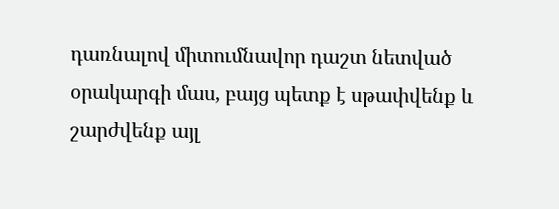դառնալով միտումնավոր դաշտ նետված օրակարգի մաս, բայց պետք է սթափվենք և շարժվենք այլ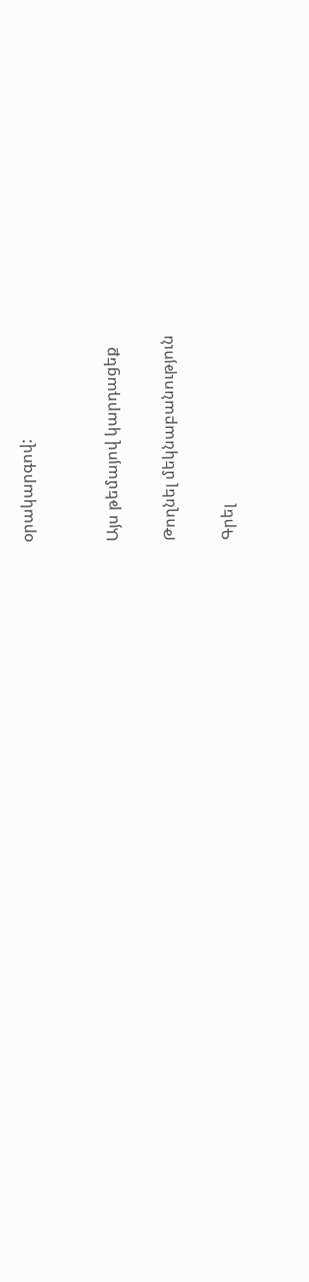օրակարգով:


Այս թեմայով կարդացեք

Թողնել մեկնաբանություն

Գրել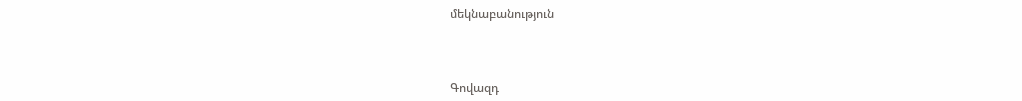մեկնաբանություն



Գովազդ